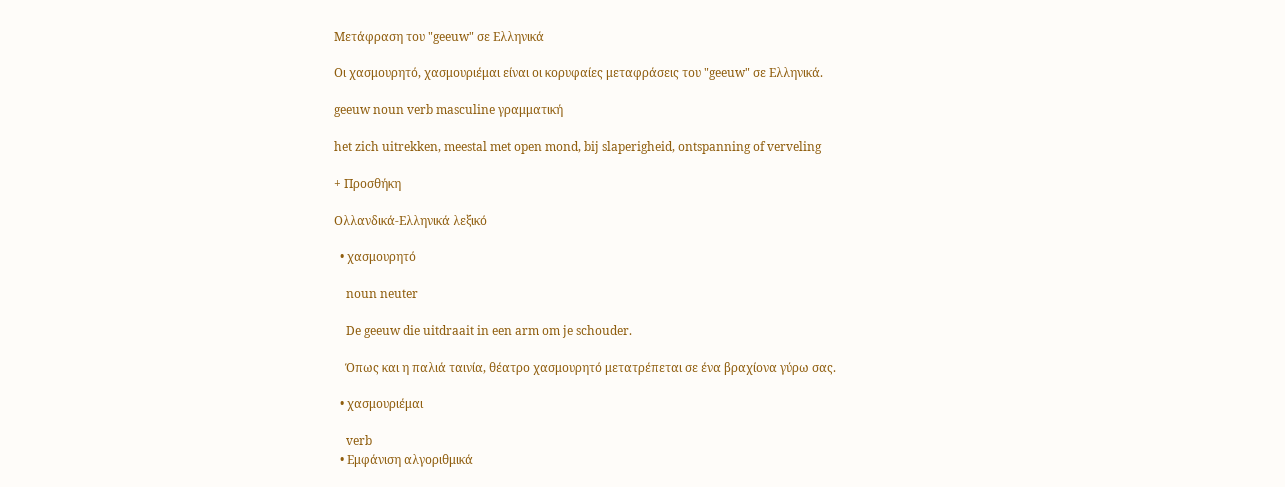Μετάφραση του "geeuw" σε Ελληνικά

Οι χασμουρητό, χασμουριέμαι είναι οι κορυφαίες μεταφράσεις του "geeuw" σε Ελληνικά.

geeuw noun verb masculine γραμματική

het zich uitrekken, meestal met open mond, bij slaperigheid, ontspanning of verveling

+ Προσθήκη

Ολλανδικά-Ελληνικά λεξικό

  • χασμουρητό

    noun neuter

    De geeuw die uitdraait in een arm om je schouder.

    Όπως και η παλιά ταινία, θέατρο χασμουρητό μετατρέπεται σε ένα βραχίονα γύρω σας.

  • χασμουριέμαι

    verb
  • Εμφάνιση αλγοριθμικά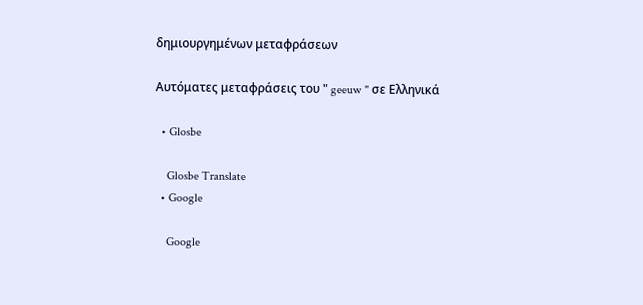δημιουργημένων μεταφράσεων

Αυτόματες μεταφράσεις του " geeuw " σε Ελληνικά

  • Glosbe

    Glosbe Translate
  • Google

    Google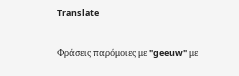Translate

Φράσεις παρόμοιες με "geeuw" με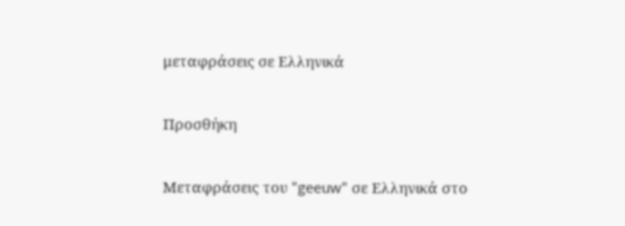μεταφράσεις σε Ελληνικά

Προσθήκη

Μεταφράσεις του "geeuw" σε Ελληνικά στο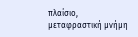πλαίσιο, μεταφραστική μνήμη